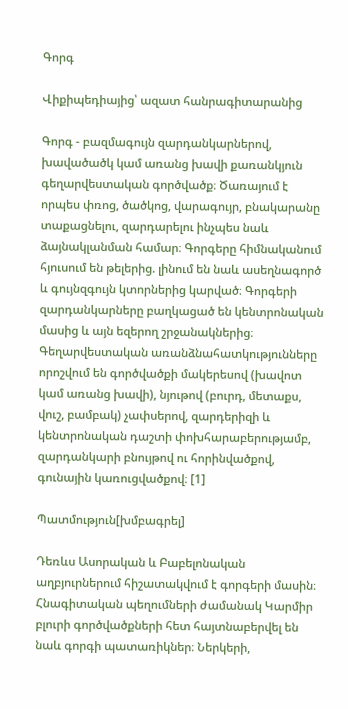Գորգ

Վիքիպեդիայից՝ ազատ հանրագիտարանից

Գորգ - բազմագույն զարդանկարներով, խավածածկ կամ առանց խավի քառանկյուն գեղարվեստական գործվածք։ Ծառայում է որպես փռոց, ծածկոց, վարագույր, բնակարանը տաքացնելու, զարդարելու ինչպես նաև ձայնակլանման համար։ Գորգերը հիմնականում հյուսում են թելերից. լինում են նաև ասեղնագործ և գույնզգույն կտորներից կարված։ Գորգերի զարդանկարները բաղկացած են կենտրոնական մասից և այն եզերող շրջանակներից։ Գեղարվեստական առանձնահատկությունները որոշվում են գործվածքի մակերեսով (խավոտ կամ առանց խավի), նյութով (բուրդ, մետաքս, վուշ, բամբակ) չափսերով, զարդերիզի և կենտրոնական դաշտի փոխհարաբերությամբ, զարդանկարի բնույթով ու հորինվածքով, գունային կառուցվածքով։ [1]

Պատմություն[խմբագրել]

Դեռևս Ասորական և Բաբելոնական աղբյուրներում հիշատակվում է գորգերի մասին։ Հնագիտական պեղումների ժամանակ Կարմիր բլուրի գործվածքների հետ հայտնաբերվել են նաև գորգի պատառիկներ։ Ներկերի,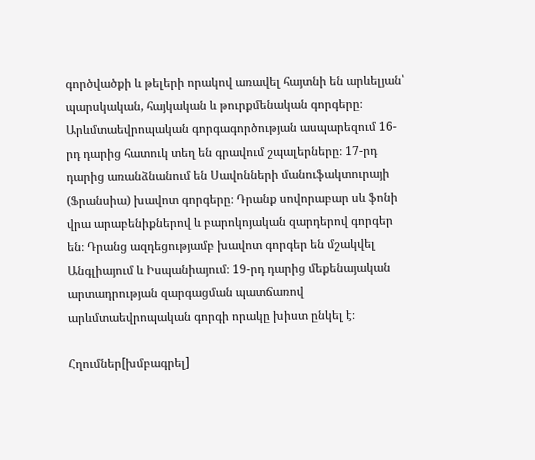գործվածքի և թելերի որակով առավել հայտնի են արևելյան՝ պարսկական, հայկական և թուրքմենական գորգերը։ Արևմտաեվրոպական գորգագործության ասպարեզում 16-րդ դարից հատուկ տեղ են գրավում շպալերները։ 17-րդ դարից առանձնանում են Սավոնների մանուֆակտուրայի (Ֆրանսիա) խավոտ գորգերը։ Դրանք սովորաբար սև ֆոնի վրա արաբենիքներով և բարոկոյական զարդերով գորգեր են։ Դրանց ազդեցությամբ խավոտ գորգեր են մշակվել Անգլիայում և Իսպանիայում։ 19-րդ դարից մեքենայական արտադրության զարգացման պատճառով արևմտաեվրոպական գորգի որակը խիստ ընկել է։

Հղումներ[խմբագրել]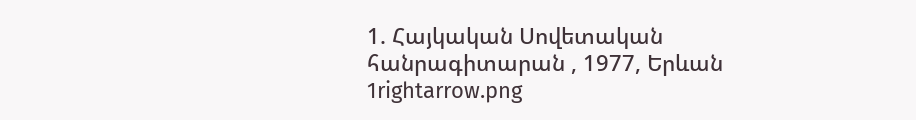1. Հայկական Սովետական հանրագիտարան , 1977, Երևան
1rightarrow.png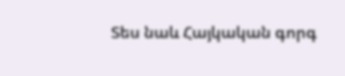Տես նաև Հայկական գորգ